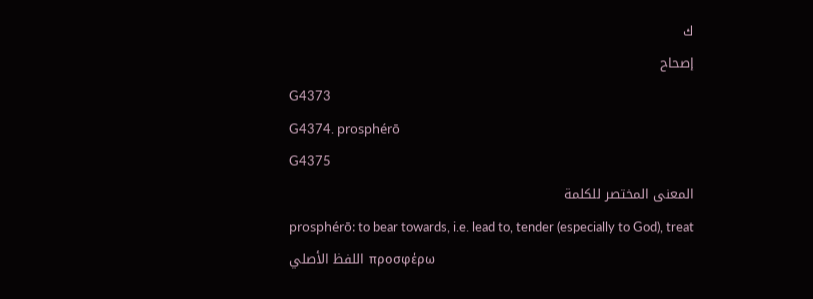ك
إصحاح
G4373
G4374. prosphérō
G4375
المعنى المختصر للكلمة
prosphérō: to bear towards, i.e. lead to, tender (especially to God), treat
اللفظ الأصلي προσφέρω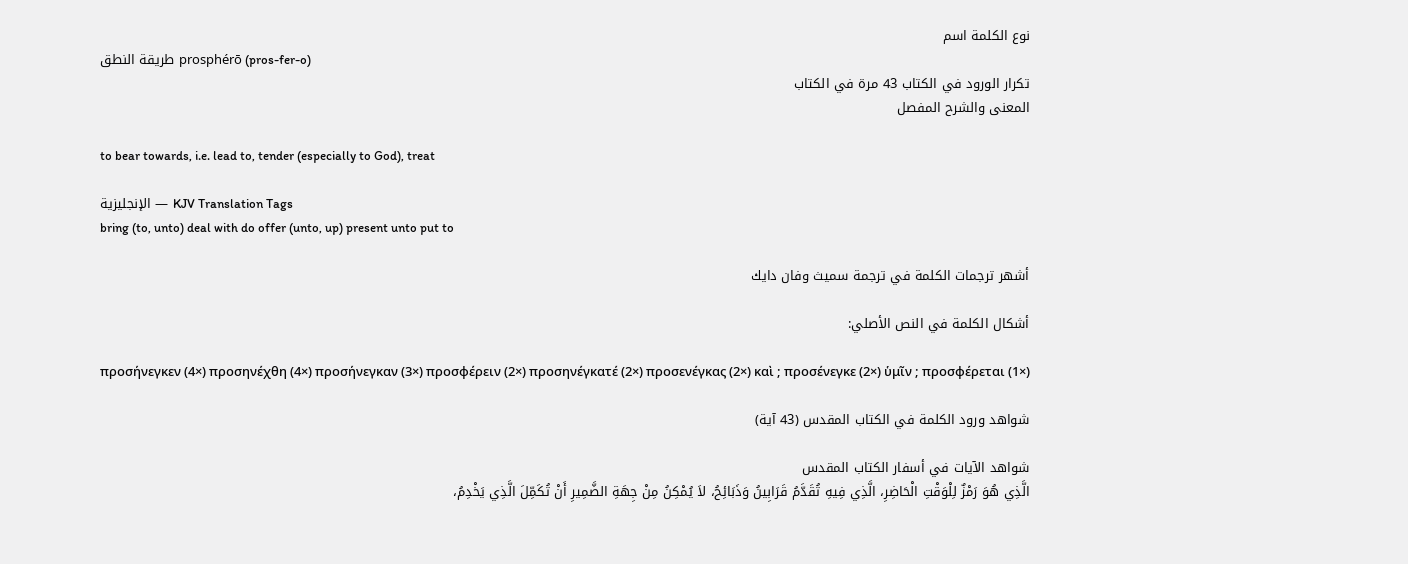نوع الكلمة اسم
طريقة النطق prosphérō (pros-fer-o)
تكرار الورود في الكتاب 43 مرة في الكتاب
المعنى والشرح المفصل

to bear towards, i.e. lead to, tender (especially to God), treat

الإنجليزية — KJV Translation Tags
bring (to, unto) deal with do offer (unto, up) present unto put to

أشهر ترجمات الكلمة في ترجمة سميث وفان دايك

أشكال الكلمة في النص الأصلي:

προσήνεγκεν (4×) προσηνέχθη (4×) προσήνεγκαν (3×) προσφέρειν (2×) προσηνέγκατέ (2×) προσενέγκας (2×) καὶ ; προσένεγκε (2×) ὑμῖν ; προσφέρεται (1×)

شواهد ورود الكلمة في الكتاب المقدس (43 آية)

شواهد الآيات في أسفار الكتاب المقدس
الَّذِي هُوَ رَمْزٌ لِلْوَقْتِ الْحَاضِرِ، الَّذِي فِيهِ تُقَدَّمُ قَرَابِينُ وَذَبَائِحُ، لاَ يُمْكِنُ مِنْ جِهَةِ الضَّمِيرِ أَنْ تُكَمِّلَ الَّذِي يَخْدِمُ،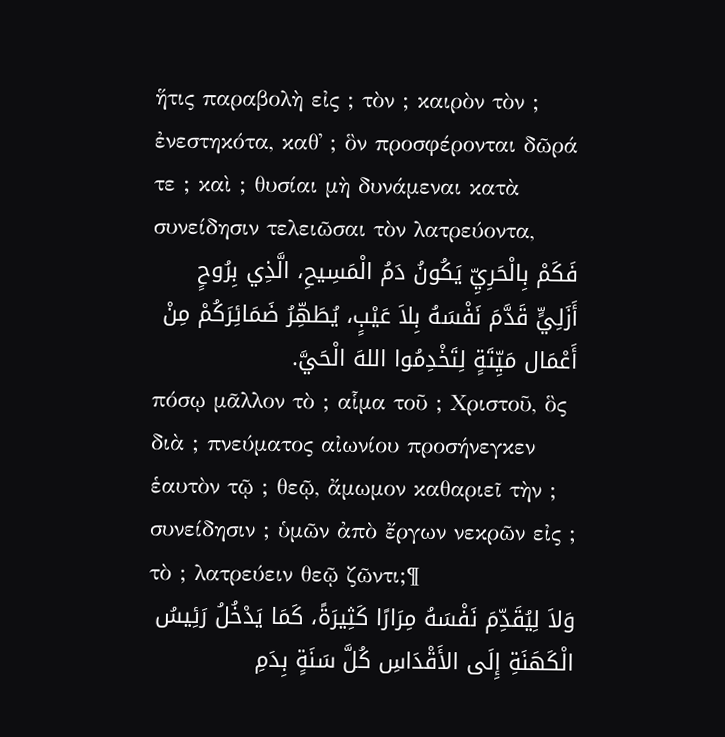ἥτις παραβολὴ εἰς ; τὸν ; καιρὸν τὸν ; ἐνεστηκότα, καθ᾽ ; ὃν προσφέρονται δῶρά τε ; καὶ ; θυσίαι μὴ δυνάμεναι κατὰ συνείδησιν τελειῶσαι τὸν λατρεύοντα,
فَكَمْ بِالْحَرِيِّ يَكُونُ دَمُ الْمَسِيحِ، الَّذِي بِرُوحٍ أَزَلِيٍّ قَدَّمَ نَفْسَهُ بِلاَ عَيْبٍ، يُطَهِّرُ ضَمَائِرَكُمْ مِنْ أَعْمَال مَيِّتَةٍ لِتَخْدِمُوا اللهَ الْحَيَّ.
πόσῳ μᾶλλον τὸ ; αἷμα τοῦ ; Χριστοῦ, ὃς διὰ ; πνεύματος αἰωνίου προσήνεγκεν ἑαυτὸν τῷ ; θεῷ, ἄμωμον καθαριεῖ τὴν ; συνείδησιν ; ὑμῶν ἀπὸ ἔργων νεκρῶν εἰς ; τὸ ; λατρεύειν θεῷ ζῶντι;¶
وَلاَ لِيُقَدِّمَ نَفْسَهُ مِرَارًا كَثِيرَةً، كَمَا يَدْخُلُ رَئِيسُ الْكَهَنَةِ إِلَى الأَقْدَاسِ كُلَّ سَنَةٍ بِدَمِ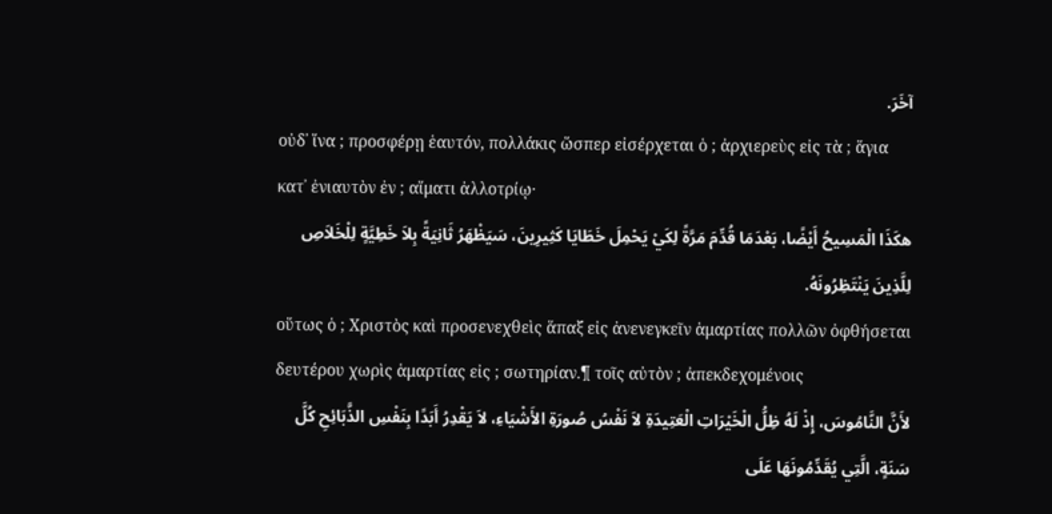آخَرَ.
οὐδ᾽ ἵνα ; προσφέρῃ ἑαυτόν, πολλάκις ὥσπερ εἰσέρχεται ὁ ; ἀρχιερεὺς εἰς τὰ ; ἅγια κατ᾽ ἐνιαυτὸν ἐν ; αἵματι ἀλλοτρίῳ·
هكَذَا الْمَسِيحُ أَيْضًا، بَعْدَمَا قُدِّمَ مَرَّةً لِكَيْ يَحْمِلَ خَطَايَا كَثِيرِينَ، سَيَظْهَرُ ثَانِيَةً بِلاَ خَطِيَّةٍ لِلْخَلاَصِ لِلَّذِينَ يَنْتَظِرُونَهُ.
οὕτως ὁ ; Χριστὸς καὶ προσενεχθεὶς ἅπαξ εἰς ἀνενεγκεῖν ἁμαρτίας πολλῶν ὀφθήσεται δευτέρου χωρὶς ἁμαρτίας εἰς ; σωτηρίαν.¶ τοῖς αὐτὸν ; ἀπεκδεχομένοις
لأَنَّ النَّامُوسَ، إِذْ لَهُ ظِلُّ الْخَيْرَاتِ الْعَتِيدَةِ لاَ نَفْسُ صُورَةِ الأَشْيَاءِ، لاَ يَقْدِرُ أَبَدًا بِنَفْسِ الذَّبَائِحِ كُلَّ سَنَةٍ، الَّتِي يُقَدِّمُونَهَا عَلَى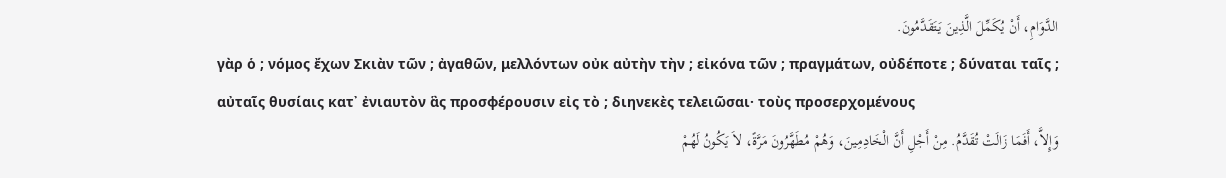الدَّوَامِ، أَنْ يُكَمِّلَ الَّذِينَ يَتَقَدَّمُونَ.
γὰρ ὁ ; νόμος ἔχων Σκιὰν τῶν ; ἀγαθῶν, μελλόντων οὐκ αὐτὴν τὴν ; εἰκόνα τῶν ; πραγμάτων, οὐδέποτε ; δύναται ταῖς ; αὐταῖς θυσίαις κατ᾽ ἐνιαυτὸν ἃς προσφέρουσιν εἰς τὸ ; διηνεκὲς τελειῶσαι· τοὺς προσερχομένους
وَإِلاَّ، أَفَمَا زَالَتْ تُقَدَّمُ. مِنْ أَجْلِ أَنَّ الْخَادِمِينَ، وَهُمْ مُطَهَّرُونَ مَرَّةً، لاَ يَكُونُ لَهُمْ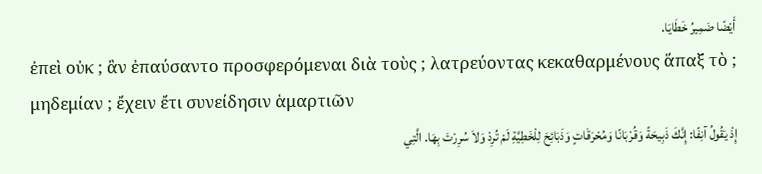أَيْضًا ضَمِيرُ خَطَايَا.
ἐπεὶ οὐκ ; ἂν ἐπαύσαντο προσφερόμεναι διὰ τοὺς ; λατρεύοντας κεκαθαρμένους ἅπαξ τὸ ; μηδεμίαν ; ἔχειν ἔτι συνείδησιν ἁμαρτιῶν
إِذْ يَقُولُ آنِفًا: إِنَّكَ ذَبِيحَةً وَقُرْبَانًا وَمُحْرَقَاتٍ وَذَبَائِحَ لِلْخَطِيَّةِ لَمْ تُرِدْ وَلاَ سُرِرْتَ بِهَا. الَّتِي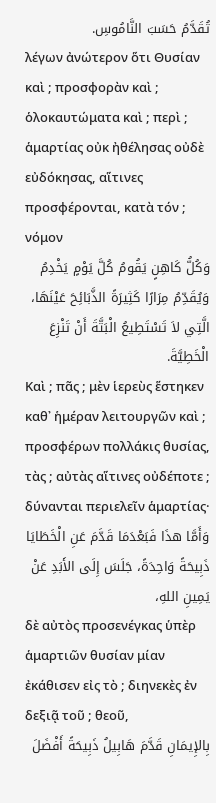تُقَدَّمُ حَسَبَ النَّامُوسِ.
λέγων ἀνώτερον ὅτι Θυσίαν καὶ ; προσφορὰν καὶ ; ὁλοκαυτώματα καὶ ; περὶ ; ἁμαρτίας οὐκ ἠθέλησας οὐδὲ εὐδόκησας, αἵτινες προσφέρονται, κατὰ τόν ; νόμον
وَكُلُّ كَاهِنٍ يَقُومُ كُلَّ يَوْمٍ يَخْدِمُ وَيُقَدِّمُ مِرَارًا كَثِيرَةً الذَّبَائِحَ عَيْنَهَا، الَّتِي لاَ تَسْتَطِيعُ الْبَتَّةَ أَنْ تَنْزِعَ الْخَطِيَّةَ.
Καὶ ; πᾶς ; μὲν ἱερεὺς ἕστηκεν καθ᾽ ἡμέραν λειτουργῶν καὶ ; προσφέρων πολλάκις θυσίας, τὰς ; αὐτὰς αἵτινες οὐδέποτε ; δύνανται περιελεῖν ἁμαρτίας·
وَأَمَّا هذَا فَبَعْدَمَا قَدَّمَ عَنِ الْخَطَايَا ذَبِيحَةً وَاحِدَةً، جَلَسَ إِلَى الأَبَدِ عَنْ يَمِينِ اللهِ،
δὲ αὐτὸς προσενέγκας ὑπὲρ ἁμαρτιῶν θυσίαν μίαν ἐκάθισεν εἰς τὸ ; διηνεκὲς ἐν δεξιᾷ τοῦ ; θεοῦ,
بِالإِيمَانِ قَدَّمَ هَابِيلُ ذَبِيحَةً أَفْضَلَ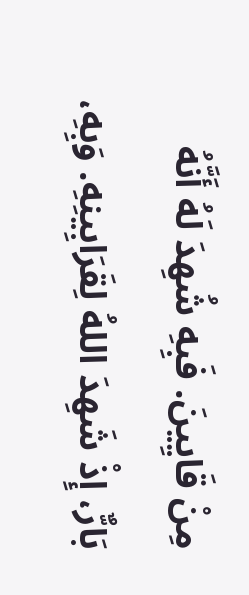مِنْ قَايِينَ. فَبِهِ شُهِدَ لَهُ أَنَّهُ بَارٌّ، إِذْ شَهِدَ اللهُ لِقَرَابِينِهِ. وَبِهِ،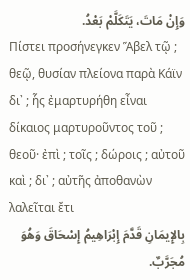وَإِنْ مَاتَ، يَتَكَلَّمْ بَعْدُ.
Πίστει προσήνεγκεν Ἅβελ τῷ ; θεῷ, θυσίαν πλείονα παρὰ Κάϊν δι᾽ ; ἧς ἐμαρτυρήθη εἶναι δίκαιος μαρτυροῦντος τοῦ ; θεοῦ· ἐπὶ ; τοῖς ; δώροις ; αὐτοῦ καὶ ; δι᾽ ; αὐτῆς ἀποθανὼν λαλεῖται ἔτι
بِالإِيمَانِ قَدَّمَ إِبْرَاهِيمُ إِسْحَاقَ وَهُوَ مُجَرَّبٌ.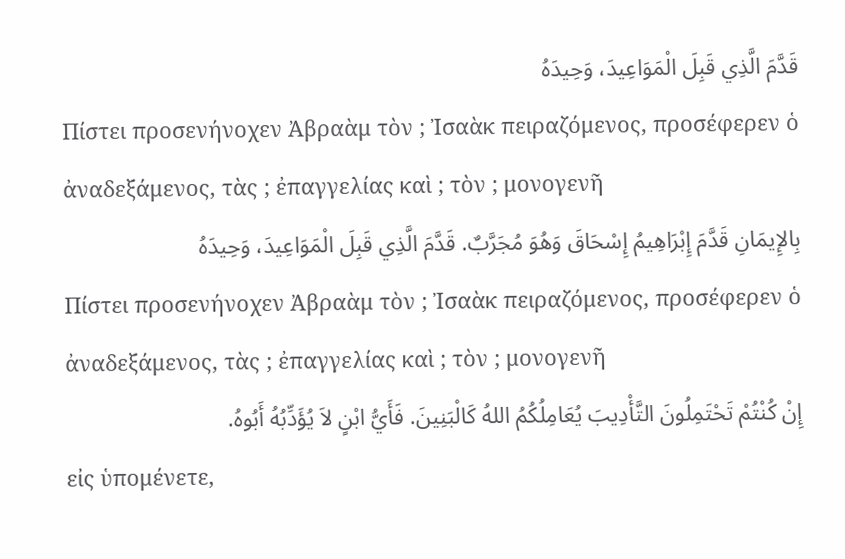قَدَّمَ الَّذِي قَبِلَ الْمَوَاعِيدَ، وَحِيدَهُ
Πίστει προσενήνοχεν Ἀβραὰμ τὸν ; Ἰσαὰκ πειραζόμενος, προσέφερεν ὁ ἀναδεξάμενος, τὰς ; ἐπαγγελίας καὶ ; τὸν ; μονογενῆ
بِالإِيمَانِ قَدَّمَ إِبْرَاهِيمُ إِسْحَاقَ وَهُوَ مُجَرَّبٌ. قَدَّمَ الَّذِي قَبِلَ الْمَوَاعِيدَ، وَحِيدَهُ
Πίστει προσενήνοχεν Ἀβραὰμ τὸν ; Ἰσαὰκ πειραζόμενος, προσέφερεν ὁ ἀναδεξάμενος, τὰς ; ἐπαγγελίας καὶ ; τὸν ; μονογενῆ
إِنْ كُنْتُمْ تَحْتَمِلُونَ التَّأْدِيبَ يُعَامِلُكُمُ اللهُ كَالْبَنِينَ. فَأَيُّ ابْنٍ لاَ يُؤَدِّبُهُ أَبُوهُ.
εἰς ὑπομένετε,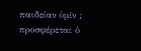παιδείαν ὑμῖν ; προσφέρεται ὁ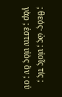; θεός· ὡς ; υἱοῖς τίς ; γὰρ ; ἐστιν υἱὸς ὃν ; οὐ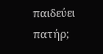παιδεύει πατήρ;